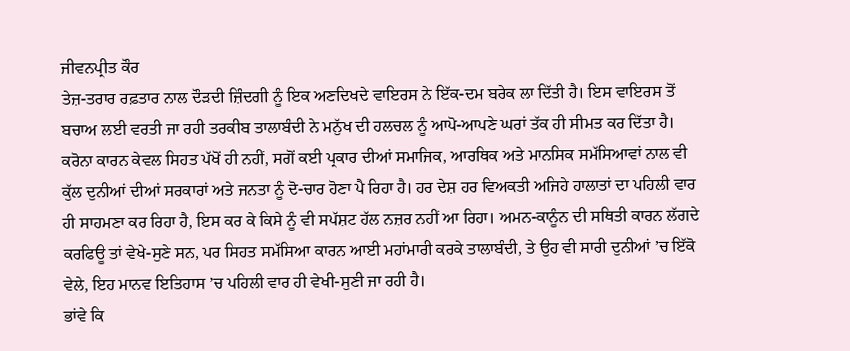ਜੀਵਨਪ੍ਰੀਤ ਕੌਰ
ਤੇਜ਼-ਤਰਾਰ ਰਫ਼ਤਾਰ ਨਾਲ ਦੌੜਦੀ ਜ਼ਿੰਦਗੀ ਨੂੰ ਇਕ ਅਣਦਿਖਦੇ ਵਾਇਰਸ ਨੇ ਇੱਕ-ਦਮ ਬਰੇਕ ਲਾ ਦਿੱਤੀ ਹੈ। ਇਸ ਵਾਇਰਸ ਤੋਂ ਬਚਾਅ ਲਈ ਵਰਤੀ ਜਾ ਰਹੀ ਤਰਕੀਬ ਤਾਲਾਬੰਦੀ ਨੇ ਮਨੁੱਖ ਦੀ ਹਲਚਲ ਨੂੰ ਆਪੋ-ਆਪਣੇ ਘਰਾਂ ਤੱਕ ਹੀ ਸੀਮਤ ਕਰ ਦਿੱਤਾ ਹੈ। ਕਰੋਨਾ ਕਾਰਨ ਕੇਵਲ ਸਿਹਤ ਪੱਖੋਂ ਹੀ ਨਹੀਂ, ਸਗੋਂ ਕਈ ਪ੍ਰਕਾਰ ਦੀਆਂ ਸਮਾਜਿਕ, ਆਰਥਿਕ ਅਤੇ ਮਾਨਸਿਕ ਸਮੱਸਿਆਵਾਂ ਨਾਲ ਵੀ ਕੁੱਲ ਦੁਨੀਆਂ ਦੀਆਂ ਸਰਕਾਰਾਂ ਅਤੇ ਜਨਤਾ ਨੂੰ ਦੋ-ਚਾਰ ਹੋਣਾ ਪੈ ਰਿਹਾ ਹੈ। ਹਰ ਦੇਸ਼ ਹਰ ਵਿਅਕਤੀ ਅਜਿਹੇ ਹਾਲਾਤਾਂ ਦਾ ਪਹਿਲੀ ਵਾਰ ਹੀ ਸਾਹਮਣਾ ਕਰ ਰਿਹਾ ਹੈ, ਇਸ ਕਰ ਕੇ ਕਿਸੇ ਨੂੰ ਵੀ ਸਪੱਸ਼ਟ ਹੱਲ ਨਜ਼ਰ ਨਹੀਂ ਆ ਰਿਹਾ। ਅਮਨ-ਕਾਨੂੰਨ ਦੀ ਸਥਿਤੀ ਕਾਰਨ ਲੱਗਦੇ ਕਰਫਿਊ ਤਾਂ ਵੇਖੇ-ਸੁਣੇ ਸਨ, ਪਰ ਸਿਹਤ ਸਮੱਸਿਆ ਕਾਰਨ ਆਈ ਮਹਾਂਮਾਰੀ ਕਰਕੇ ਤਾਲਾਬੰਦੀ, ਤੇ ਉਹ ਵੀ ਸਾਰੀ ਦੁਨੀਆਂ ’ਚ ਇੱਕੋ ਵੇਲੇ, ਇਹ ਮਾਨਵ ਇਤਿਹਾਸ ’ਚ ਪਹਿਲੀ ਵਾਰ ਹੀ ਵੇਖੀ-ਸੁਣੀ ਜਾ ਰਹੀ ਹੈ।
ਭਾਂਵੇ ਕਿ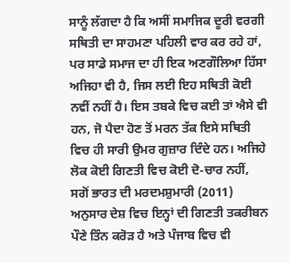ਸਾਨੂੰ ਲੱਗਦਾ ਹੈ ਕਿ ਅਸੀਂ ਸਮਾਜਿਕ ਦੂਰੀ ਵਰਗੀ ਸਥਿਤੀ ਦਾ ਸਾਹਮਣਾ ਪਹਿਲੀ ਵਾਰ ਕਰ ਰਹੇ ਹਾਂ, ਪਰ ਸਾਡੇ ਸਮਾਜ ਦਾ ਹੀ ਇਕ ਅਣਗੌਲਿਆ ਹਿੱਸਾ ਅਜਿਹਾ ਵੀ ਹੈ, ਜਿਸ ਲਈ ਇਹ ਸਥਿਤੀ ਕੋਈ ਨਵੀਂ ਨਹੀਂ ਹੈ। ਇਸ ਤਬਕੇ ਵਿਚ ਕਈ ਤਾਂ ਐਸੇ ਵੀ ਹਨ, ਜੋ ਪੈਦਾ ਹੋਣ ਤੋਂ ਮਰਨ ਤੱਕ ਇਸੇ ਸਥਿਤੀ ਵਿਚ ਹੀ ਸਾਰੀ ਉਮਰ ਗੁਜ਼ਾਰ ਦਿੰਦੇ ਹਨ। ਅਜਿਹੇ ਲੋਕ ਕੋਈ ਗਿਣਤੀ ਵਿਚ ਕੋਈ ਦੋ-ਚਾਰ ਨਹੀਂ, ਸਗੋਂ ਭਾਰਤ ਦੀ ਮਰਦਮਸ਼ੁਮਾਰੀ (2011) ਅਨੁਸਾਰ ਦੇਸ਼ ਵਿਚ ਇਨ੍ਹਾਂ ਦੀ ਗਿਣਤੀ ਤਕਰੀਬਨ ਪੌਣੇ ਤਿੰਨ ਕਰੋੜ ਹੈ ਅਤੇ ਪੰਜਾਬ ਵਿਚ ਵੀ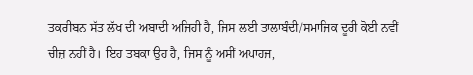ਤਕਰੀਬਨ ਸੱਤ ਲੱਖ ਦੀ ਅਬਾਦੀ ਅਜਿਹੀ ਹੈ, ਜਿਸ ਲਈ ਤਾਲਾਬੰਦੀ/ਸਮਾਜਿਕ ਦੂਰੀ ਕੋਈ ਨਵੀਂ ਚੀਜ਼ ਨਹੀਂ ਹੈ। ਇਹ ਤਬਕਾ ਉਹ ਹੈ, ਜਿਸ ਨੂੰ ਅਸੀਂ ਅਪਾਹਜ,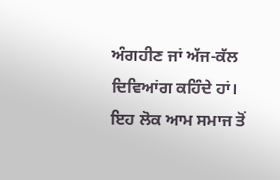ਅੰਗਹੀਣ ਜਾਂ ਅੱਜ-ਕੱਲ ਦਿਵਿਆਂਗ ਕਹਿੰਦੇ ਹਾਂ। ਇਹ ਲੋਕ ਆਮ ਸਮਾਜ ਤੋਂ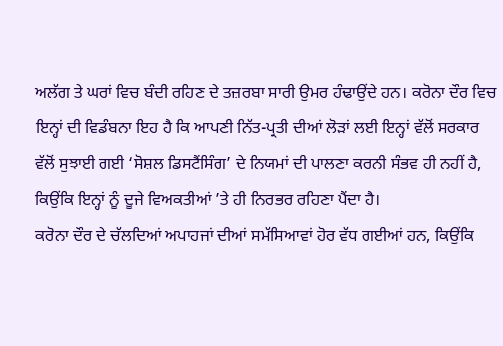ਅਲੱਗ ਤੇ ਘਰਾਂ ਵਿਚ ਬੰਦੀ ਰਹਿਣ ਦੇ ਤਜ਼ਰਬਾ ਸਾਰੀ ਉਮਰ ਹੰਢਾਉਂਦੇ ਹਨ। ਕਰੋਨਾ ਦੌਰ ਵਿਚ ਇਨ੍ਹਾਂ ਦੀ ਵਿਡੰਬਨਾ ਇਹ ਹੈ ਕਿ ਆਪਣੀ ਨਿੱਤ-ਪ੍ਰਤੀ ਦੀਆਂ ਲੋੜਾਂ ਲਈ ਇਨ੍ਹਾਂ ਵੱਲੋਂ ਸਰਕਾਰ ਵੱਲੋਂ ਸੁਝਾਈ ਗਈ ‘ਸੋਸ਼ਲ ਡਿਸਟੈਂਸਿੰਗ’ ਦੇ ਨਿਯਮਾਂ ਦੀ ਪਾਲਣਾ ਕਰਨੀ ਸੰਭਵ ਹੀ ਨਹੀਂ ਹੈ, ਕਿਉਂਕਿ ਇਨ੍ਹਾਂ ਨੂੰ ਦੂਜੇ ਵਿਅਕਤੀਆਂ ’ਤੇ ਹੀ ਨਿਰਭਰ ਰਹਿਣਾ ਪੈਂਦਾ ਹੈ।
ਕਰੋਨਾ ਦੌਰ ਦੇ ਚੱਲਦਿਆਂ ਅਪਾਹਜਾਂ ਦੀਆਂ ਸਮੱਸਿਆਵਾਂ ਹੋਰ ਵੱਧ ਗਈਆਂ ਹਨ, ਕਿਉਂਕਿ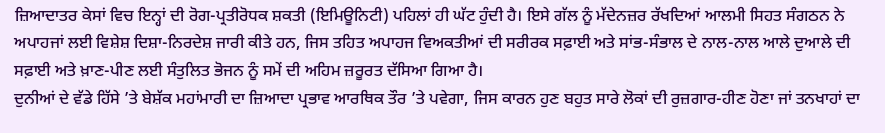ਜ਼ਿਆਦਾਤਰ ਕੇਸਾਂ ਵਿਚ ਇਨ੍ਹਾਂ ਦੀ ਰੋਗ-ਪ੍ਰਤੀਰੋਧਕ ਸ਼ਕਤੀ (ਇਮਿਊਨਿਟੀ) ਪਹਿਲਾਂ ਹੀ ਘੱਟ ਹੁੰਦੀ ਹੈ। ਇਸੇ ਗੱਲ ਨੂੰ ਮੱਦੇਨਜ਼ਰ ਰੱਖਦਿਆਂ ਆਲਮੀ ਸਿਹਤ ਸੰਗਠਨ ਨੇ ਅਪਾਹਜਾਂ ਲਈ ਵਿਸ਼ੇਸ਼ ਦਿਸ਼ਾ-ਨਿਰਦੇਸ਼ ਜਾਰੀ ਕੀਤੇ ਹਨ, ਜਿਸ ਤਹਿਤ ਅਪਾਹਜ ਵਿਅਕਤੀਆਂ ਦੀ ਸਰੀਰਕ ਸਫ਼ਾਈ ਅਤੇ ਸਾਂਭ-ਸੰਭਾਲ ਦੇ ਨਾਲ-ਨਾਲ ਆਲੇ ਦੁਆਲੇ ਦੀ ਸਫ਼ਾਈ ਅਤੇ ਖ਼ਾਣ-ਪੀਣ ਲਈ ਸੰਤੁਲਿਤ ਭੋਜਨ ਨੂੰ ਸਮੇਂ ਦੀ ਅਹਿਮ ਜ਼ਰੂਰਤ ਦੱਸਿਆ ਗਿਆ ਹੈ।
ਦੁਨੀਆਂ ਦੇ ਵੱਡੇ ਹਿੱਸੇ ’ਤੇ ਬੇਸ਼ੱਕ ਮਹਾਂਮਾਰੀ ਦਾ ਜ਼ਿਆਦਾ ਪ੍ਰਭਾਵ ਆਰਥਿਕ ਤੌਰ ’ਤੇ ਪਵੇਗਾ, ਜਿਸ ਕਾਰਨ ਹੁਣ ਬਹੁਤ ਸਾਰੇ ਲੋਕਾਂ ਦੀ ਰੁਜ਼ਗਾਰ-ਹੀਣ ਹੋਣਾ ਜਾਂ ਤਨਖਾਹਾਂ ਦਾ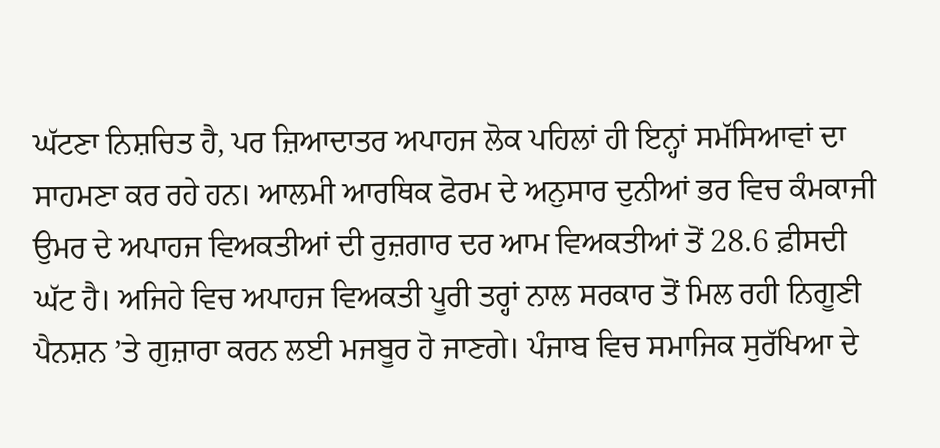ਘੱਟਣਾ ਨਿਸ਼ਚਿਤ ਹੈ, ਪਰ ਜ਼ਿਆਦਾਤਰ ਅਪਾਹਜ ਲੋਕ ਪਹਿਲਾਂ ਹੀ ਇਨ੍ਹਾਂ ਸਮੱਸਿਆਵਾਂ ਦਾ ਸਾਹਮਣਾ ਕਰ ਰਹੇ ਹਨ। ਆਲਮੀ ਆਰਥਿਕ ਫੋਰਮ ਦੇ ਅਨੁਸਾਰ ਦੁਨੀਆਂ ਭਰ ਵਿਚ ਕੰਮਕਾਜੀ ਉਮਰ ਦੇ ਅਪਾਹਜ ਵਿਅਕਤੀਆਂ ਦੀ ਰੁਜ਼ਗਾਰ ਦਰ ਆਮ ਵਿਅਕਤੀਆਂ ਤੋਂ 28.6 ਫ਼ੀਸਦੀ ਘੱਟ ਹੈ। ਅਜਿਹੇ ਵਿਚ ਅਪਾਹਜ ਵਿਅਕਤੀ ਪੂਰੀ ਤਰ੍ਹਾਂ ਨਾਲ ਸਰਕਾਰ ਤੋਂ ਮਿਲ ਰਹੀ ਨਿਗੂਣੀ ਪੈਨਸ਼ਨ ’ਤੇ ਗੁਜ਼ਾਰਾ ਕਰਨ ਲਈ ਮਜਬੂਰ ਹੋ ਜਾਣਗੇ। ਪੰਜਾਬ ਵਿਚ ਸਮਾਜਿਕ ਸੁਰੱਖਿਆ ਦੇ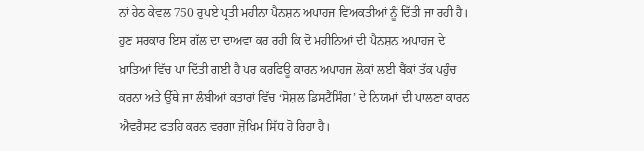ਨਾਂ ਹੇਠ ਕੇਵਲ 750 ਰੁਪਏ ਪ੍ਰਤੀ ਮਹੀਨਾ ਪੈਨਸ਼ਨ ਅਪਾਹਜ ਵਿਅਕਤੀਆਂ ਨੂੰ ਦਿੱਤੀ ਜਾ ਰਹੀ ਹੈ। ਹੁਣ ਸਰਕਾਰ ਇਸ ਗੱਲ ਦਾ ਦਾਅਵਾ ਕਰ ਰਹੀ ਕਿ ਦੋ ਮਹੀਨਿਆਂ ਦੀ ਪੈਨਸ਼ਨ ਅਪਾਹਜ ਦੇ ਖ਼ਾਤਿਆਂ ਵਿੱਚ ਪਾ ਦਿੱਤੀ ਗਈ ਹੈ ਪਰ ਕਰਫਿਊ ਕਾਰਨ ਅਪਾਹਜ ਲੋਕਾਂ ਲਈ ਬੈਂਕਾਂ ਤੱਕ ਪਹੁੰਚ ਕਰਨਾ ਅਤੇ ਉੱਥੇ ਜਾ ਲੰਬੀਆਂ ਕਤਾਰਾਂ ਵਿੱਚ ‘ਸੋਸ਼ਲ ਡਿਸਟੈਂਸਿੰਗ’ ਦੇ ਨਿਯਮਾਂ ਦੀ ਪਾਲਣਾ ਕਾਰਨ ਐਵਰੈਸਟ ਫਤਹਿ ਕਰਨ ਵਰਗਾ ਜ਼ੋਖਿਮ ਸਿੱਧ ਹੋ ਰਿਹਾ ਹੈ।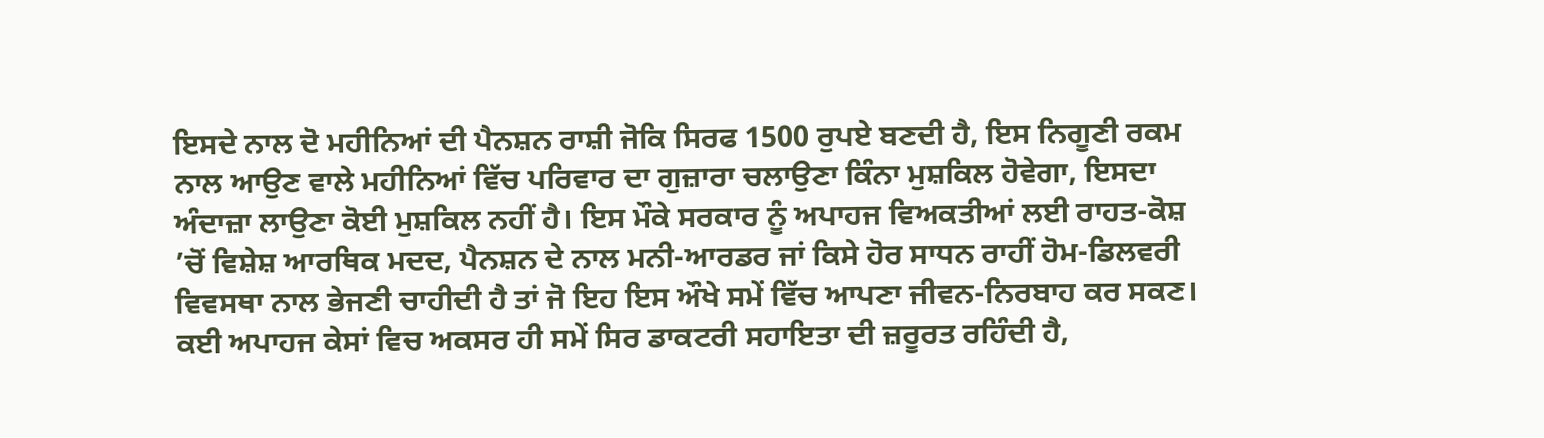ਇਸਦੇ ਨਾਲ ਦੋ ਮਹੀਨਿਆਂ ਦੀ ਪੈਨਸ਼ਨ ਰਾਸ਼ੀ ਜੋਕਿ ਸਿਰਫ 1500 ਰੁਪਏ ਬਣਦੀ ਹੈ, ਇਸ ਨਿਗੂਣੀ ਰਕਮ ਨਾਲ ਆਉਣ ਵਾਲੇ ਮਹੀਨਿਆਂ ਵਿੱਚ ਪਰਿਵਾਰ ਦਾ ਗੁਜ਼ਾਰਾ ਚਲਾਉਣਾ ਕਿੰਨਾ ਮੁਸ਼ਕਿਲ ਹੋਵੇਗਾ, ਇਸਦਾ ਅੰਦਾਜ਼ਾ ਲਾਉਣਾ ਕੋਈ ਮੁਸ਼ਕਿਲ ਨਹੀਂ ਹੈ। ਇਸ ਮੌਕੇ ਸਰਕਾਰ ਨੂੰ ਅਪਾਹਜ ਵਿਅਕਤੀਆਂ ਲਈ ਰਾਹਤ-ਕੋਸ਼ ’ਚੋਂ ਵਿਸ਼ੇਸ਼ ਆਰਥਿਕ ਮਦਦ, ਪੈਨਸ਼ਨ ਦੇ ਨਾਲ ਮਨੀ-ਆਰਡਰ ਜਾਂ ਕਿਸੇ ਹੋਰ ਸਾਧਨ ਰਾਹੀਂ ਹੋਮ-ਡਿਲਵਰੀ ਵਿਵਸਥਾ ਨਾਲ ਭੇਜਣੀ ਚਾਹੀਦੀ ਹੈ ਤਾਂ ਜੋ ਇਹ ਇਸ ਔਖੇ ਸਮੇਂ ਵਿੱਚ ਆਪਣਾ ਜੀਵਨ-ਨਿਰਬਾਹ ਕਰ ਸਕਣ।
ਕਈ ਅਪਾਹਜ ਕੇਸਾਂ ਵਿਚ ਅਕਸਰ ਹੀ ਸਮੇਂ ਸਿਰ ਡਾਕਟਰੀ ਸਹਾਇਤਾ ਦੀ ਜ਼ਰੂਰਤ ਰਹਿੰਦੀ ਹੈ,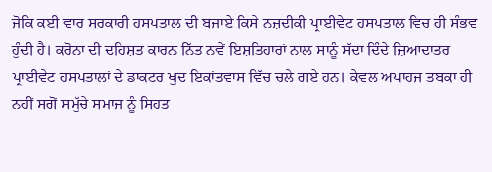ਜੋਕਿ ਕਈ ਵਾਰ ਸਰਕਾਰੀ ਹਸਪਤਾਲ ਦੀ ਬਜਾਏ ਕਿਸੇ ਨਜ਼ਦੀਕੀ ਪ੍ਰਾਈਵੇਟ ਹਸਪਤਾਲ ਵਿਚ ਹੀ ਸੰਭਵ ਹੁੰਦੀ ਹੈ। ਕਰੋਨਾ ਦੀ ਦਹਿਸ਼ਤ ਕਾਰਨ ਨਿੱਤ ਨਵੇਂ ਇਸ਼ਤਿਹਾਰਾਂ ਨਾਲ ਸਾਨੂੰ ਸੱਦਾ ਦਿੰਦੇ ਜ਼ਿਆਦਾਤਰ ਪ੍ਰਾਈਵੇਟ ਹਸਪਤਾਲਾਂ ਦੇ ਡਾਕਟਰ ਖੁਦ ਇਕਾਂਤਵਾਸ ਵਿੱਚ ਚਲੇ ਗਏ ਹਨ। ਕੇਵਲ ਅਪਾਹਜ ਤਬਕਾ ਹੀ ਨਹੀਂ ਸਗੋਂ ਸਮੁੱਚੇ ਸਮਾਜ ਨੂੰ ਸਿਹਤ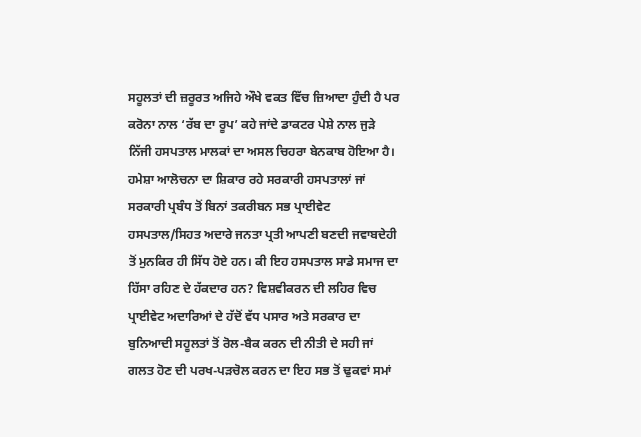ਸਹੂਲਤਾਂ ਦੀ ਜ਼ਰੂਰਤ ਅਜਿਹੇ ਔਖੇ ਵਕਤ ਵਿੱਚ ਜ਼ਿਆਦਾ ਹੁੰਦੀ ਹੈ ਪਰ ਕਰੋਨਾ ਨਾਲ ‘ਰੱਬ ਦਾ ਰੂਪ’ ਕਹੇ ਜਾਂਦੇ ਡਾਕਟਰ ਪੇਸ਼ੇ ਨਾਲ ਜੁੜੇ ਨਿੱਜੀ ਹਸਪਤਾਲ ਮਾਲਕਾਂ ਦਾ ਅਸਲ ਚਿਹਰਾ ਬੇਨਕਾਬ ਹੋਇਆ ਹੈ। ਹਮੇਸ਼ਾ ਆਲੋਚਨਾ ਦਾ ਸ਼ਿਕਾਰ ਰਹੇ ਸਰਕਾਰੀ ਹਸਪਤਾਲਾਂ ਜਾਂ ਸਰਕਾਰੀ ਪ੍ਰਬੰਧ ਤੋਂ ਬਿਨਾਂ ਤਕਰੀਬਨ ਸਭ ਪ੍ਰਾਈਵੇਟ ਹਸਪਤਾਲ/ਸਿਹਤ ਅਦਾਰੇ ਜਨਤਾ ਪ੍ਰਤੀ ਆਪਣੀ ਬਣਦੀ ਜਵਾਬਦੇਹੀ ਤੋਂ ਮੁਨਕਿਰ ਹੀ ਸਿੱਧ ਹੋਏ ਹਨ। ਕੀ ਇਹ ਹਸਪਤਾਲ ਸਾਡੇ ਸਮਾਜ ਦਾ ਹਿੱਸਾ ਰਹਿਣ ਦੇ ਹੱਕਦਾਰ ਹਨ? ਵਿਸ਼ਵੀਕਰਨ ਦੀ ਲਹਿਰ ਵਿਚ ਪ੍ਰਾਈਵੇਟ ਅਦਾਰਿਆਂ ਦੇ ਹੱਦੋਂ ਵੱਧ ਪਸਾਰ ਅਤੇ ਸਰਕਾਰ ਦਾ ਬੁਨਿਆਦੀ ਸਹੂਲਤਾਂ ਤੋਂ ਰੋਲ-ਬੈਕ ਕਰਨ ਦੀ ਨੀਤੀ ਦੇ ਸਹੀ ਜਾਂ ਗਲਤ ਹੋਣ ਦੀ ਪਰਖ-ਪੜਚੋਲ ਕਰਨ ਦਾ ਇਹ ਸਭ ਤੋਂ ਢੁਕਵਾਂ ਸਮਾਂ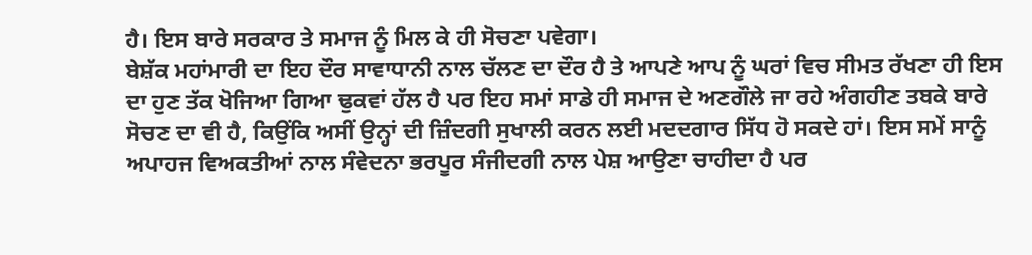ਹੈ। ਇਸ ਬਾਰੇ ਸਰਕਾਰ ਤੇ ਸਮਾਜ ਨੂੰ ਮਿਲ ਕੇ ਹੀ ਸੋਚਣਾ ਪਵੇਗਾ।
ਬੇਸ਼ੱਕ ਮਹਾਂਮਾਰੀ ਦਾ ਇਹ ਦੌਰ ਸਾਵਾਧਾਨੀ ਨਾਲ ਚੱਲਣ ਦਾ ਦੌਰ ਹੈ ਤੇ ਆਪਣੇ ਆਪ ਨੂੰ ਘਰਾਂ ਵਿਚ ਸੀਮਤ ਰੱਖਣਾ ਹੀ ਇਸ ਦਾ ਹੁਣ ਤੱਕ ਖੋਜਿਆ ਗਿਆ ਢੁਕਵਾਂ ਹੱਲ ਹੈ ਪਰ ਇਹ ਸਮਾਂ ਸਾਡੇ ਹੀ ਸਮਾਜ ਦੇ ਅਣਗੌਲੇ ਜਾ ਰਹੇ ਅੰਗਹੀਣ ਤਬਕੇ ਬਾਰੇ ਸੋਚਣ ਦਾ ਵੀ ਹੈ, ਕਿਉਂਕਿ ਅਸੀਂ ਉਨ੍ਹਾਂ ਦੀ ਜ਼ਿੰਦਗੀ ਸੁਖਾਲੀ ਕਰਨ ਲਈ ਮਦਦਗਾਰ ਸਿੱਧ ਹੋ ਸਕਦੇ ਹਾਂ। ਇਸ ਸਮੇਂ ਸਾਨੂੰ ਅਪਾਹਜ ਵਿਅਕਤੀਆਂ ਨਾਲ ਸੰਵੇਦਨਾ ਭਰਪੂਰ ਸੰਜੀਦਗੀ ਨਾਲ ਪੇਸ਼ ਆਉਣਾ ਚਾਹੀਦਾ ਹੈ ਪਰ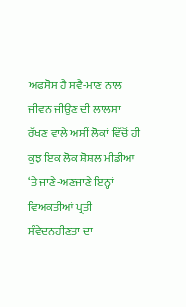ਅਫਸੋਸ ਹੈ ਸਵੈ-ਮਾਣ ਨਾਲ ਜੀਵਨ ਜੀਉਣ ਦੀ ਲਾਲਸਾ ਰੱਖਣ ਵਾਲੇ ਅਸੀਂ ਲੋਕਾਂ ਵਿੱਚੋਂ ਹੀ ਕੁਝ ਇਕ ਲੋਕ ਸ਼ੋਸ਼ਲ ਮੀਡੀਆ ‘ਤੇ ਜਾਣੇ-ਅਣਜਾਣੇ ਇਨ੍ਹਾਂ ਵਿਅਕਤੀਆਂ ਪ੍ਰਤੀ ਸੰਵੇਦਨਹੀਣਤਾ ਦਾ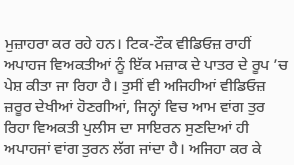ਮੁਜ਼ਾਹਰਾ ਕਰ ਰਹੇ ਹਨ। ਟਿਕ-ਟੌਕ ਵੀਡਿਓਜ਼ ਰਾਹੀਂ ਅਪਾਹਜ ਵਿਅਕਤੀਆਂ ਨੂੰ ਇੱਕ ਮਜ਼ਾਕ ਦੇ ਪਾਤਰ ਦੇ ਰੂਪ ’ਚ ਪੇਸ਼ ਕੀਤਾ ਜਾ ਰਿਹਾ ਹੈ। ਤੁਸੀਂ ਵੀ ਅਜਿਹੀਆਂ ਵੀਡਿਓਜ਼ ਜ਼ਰੂਰ ਦੇਖੀਆਂ ਹੋਣਗੀਆਂ, ਜਿਨ੍ਹਾਂ ਵਿਚ ਆਮ ਵਾਂਗ ਤੁਰ ਰਿਹਾ ਵਿਅਕਤੀ ਪੁਲੀਸ ਦਾ ਸਾਇਰਨ ਸੁਣਦਿਆਂ ਹੀ ਅਪਾਹਜਾਂ ਵਾਂਗ ਤੁਰਨ ਲੱਗ ਜਾਂਦਾ ਹੈ। ਅਜਿਹਾ ਕਰ ਕੇ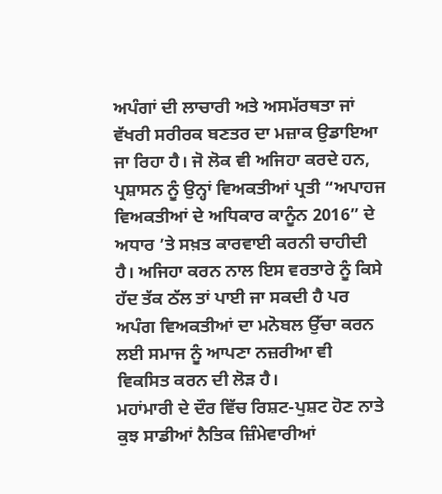ਅਪੰਗਾਂ ਦੀ ਲਾਚਾਰੀ ਅਤੇ ਅਸਮੱਰਥਤਾ ਜਾਂ ਵੱਖਰੀ ਸਰੀਰਕ ਬਣਤਰ ਦਾ ਮਜ਼ਾਕ ਉਡਾਇਆ ਜਾ ਰਿਹਾ ਹੈ। ਜੋ ਲੋਕ ਵੀ ਅਜਿਹਾ ਕਰਦੇ ਹਨ, ਪ੍ਰਸ਼ਾਸਨ ਨੂੰ ਉਨ੍ਹਾਂ ਵਿਅਕਤੀਆਂ ਪ੍ਰਤੀ “ਅਪਾਹਜ ਵਿਅਕਤੀਆਂ ਦੇ ਅਧਿਕਾਰ ਕਾਨੂੰਨ 2016” ਦੇ ਅਧਾਰ ’ਤੇ ਸਖ਼ਤ ਕਾਰਵਾਈ ਕਰਨੀ ਚਾਹੀਦੀ ਹੈ। ਅਜਿਹਾ ਕਰਨ ਨਾਲ ਇਸ ਵਰਤਾਰੇ ਨੂੰ ਕਿਸੇ ਹੱਦ ਤੱਕ ਠੱਲ ਤਾਂ ਪਾਈ ਜਾ ਸਕਦੀ ਹੈ ਪਰ ਅਪੰਗ ਵਿਅਕਤੀਆਂ ਦਾ ਮਨੋਬਲ ਉੱਚਾ ਕਰਨ ਲਈ ਸਮਾਜ ਨੂੰ ਆਪਣਾ ਨਜ਼ਰੀਆ ਵੀ ਵਿਕਸਿਤ ਕਰਨ ਦੀ ਲੋੜ ਹੈ।
ਮਹਾਂਮਾਰੀ ਦੇ ਦੌਰ ਵਿੱਚ ਰਿਸ਼ਟ-ਪੁਸ਼ਟ ਹੋਣ ਨਾਤੇ ਕੁਝ ਸਾਡੀਆਂ ਨੈਤਿਕ ਜ਼ਿੰਮੇਵਾਰੀਆਂ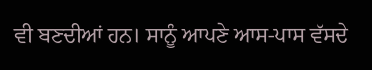ਵੀ ਬਣਦੀਆਂ ਹਨ। ਸਾਨੂੰ ਆਪਣੇ ਆਸ-ਪਾਸ ਵੱਸਦੇ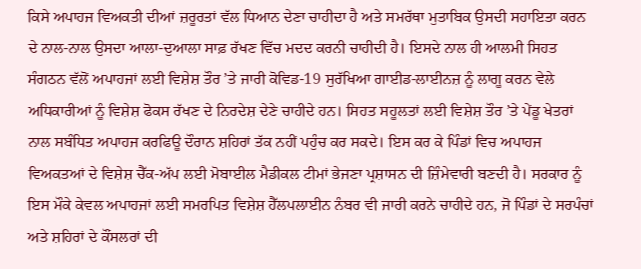ਕਿਸੇ ਅਪਾਹਜ ਵਿਅਕਤੀ ਦੀਆਂ ਜ਼ਰੂਰਤਾਂ ਵੱਲ ਧਿਆਨ ਦੇਣਾ ਚਾਹੀਦਾ ਹੈ ਅਤੇ ਸਮਰੱਥਾ ਮੁਤਾਬਿਕ ਉਸਦੀ ਸਹਾਇਤਾ ਕਰਨ ਦੇ ਨਾਲ-ਨਾਲ ਉਸਦਾ ਆਲਾ-ਦੁਆਲਾ ਸਾਫ਼ ਰੱਖਣ ਵਿੱਚ ਮਦਦ ਕਰਨੀ ਚਾਹੀਦੀ ਹੈ। ਇਸਦੇ ਨਾਲ ਹੀ ਆਲਮੀ ਸਿਹਤ ਸੰਗਠਨ ਵੱਲੋਂ ਅਪਾਹਜਾਂ ਲਈ ਵਿਸ਼ੇਸ਼ ਤੌਰ ’ਤੇ ਜਾਰੀ ਕੋਵਿਡ-19 ਸੁਰੱਖਿਆ ਗਾਈਡ-ਲਾਈਨਜ਼ ਨੂੰ ਲਾਗੂ ਕਰਨ ਵੇਲੇ ਅਧਿਕਾਰੀਆਂ ਨੂੰ ਵਿਸ਼ੇਸ਼ ਫੋਕਸ ਰੱਖਣ ਦੇ ਨਿਰਦੇਸ਼ ਦੇਣੇ ਚਾਹੀਦੇ ਹਨ। ਸਿਹਤ ਸਹੂਲਤਾਂ ਲਈ ਵਿਸ਼ੇਸ਼ ਤੌਰ ’ਤੇ ਪੇਂਡੂ ਖੇਤਰਾਂ ਨਾਲ ਸਬੰਧਿਤ ਅਪਾਹਜ ਕਰਫਿਊ ਦੌਰਾਨ ਸ਼ਹਿਰਾਂ ਤੱਕ ਨਹੀਂ ਪਹੁੰਚ ਕਰ ਸਕਦੇ। ਇਸ ਕਰ ਕੇ ਪਿੰਡਾਂ ਵਿਚ ਅਪਾਹਜ ਵਿਅਕਤਆਂ ਦੇ ਵਿਸ਼ੇਸ਼ ਚੈੱਕ-ਅੱਪ ਲਈ ਮੋਬਾਈਲ ਮੈਡੀਕਲ ਟੀਮਾਂ ਭੇਜਣਾ ਪ੍ਰਸ਼ਾਸਨ ਦੀ ਜ਼ਿੰਮੇਵਾਰੀ ਬਣਦੀ ਹੈ। ਸਰਕਾਰ ਨੂੰ ਇਸ ਮੌਕੇ ਕੇਵਲ ਅਪਾਹਜਾਂ ਲਈ ਸਮਰਪਿਤ ਵਿਸ਼ੇਸ਼ ਹੈੱਲਪਲਾਈਨ ਨੰਬਰ ਵੀ ਜਾਰੀ ਕਰਨੇ ਚਾਹੀਦੇ ਹਨ, ਜੋ ਪਿੰਡਾਂ ਦੇ ਸਰਪੰਚਾਂ ਅਤੇ ਸ਼ਹਿਰਾਂ ਦੇ ਕੌਂਸਲਰਾਂ ਦੀ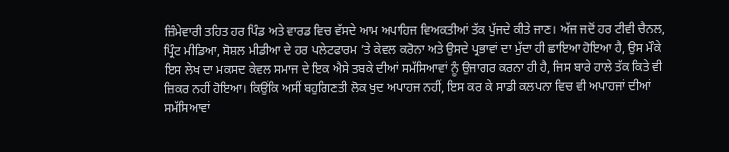ਜ਼ਿੰਮੇਵਾਰੀ ਤਹਿਤ ਹਰ ਪਿੰਡ ਅਤੇ ਵਾਰਡ ਵਿਚ ਵੱਸਦੇ ਆਮ ਅਪਾਹਿਜ ਵਿਅਕਤੀਆਂ ਤੱਕ ਪੁੱਜਦੇ ਕੀਤੇ ਜਾਣ। ਅੱਜ ਜਦੋਂ ਹਰ ਟੀਵੀ ਚੈਨਲ, ਪ੍ਰਿੰਟ ਮੀਡਿਆ, ਸੋਸ਼ਲ ਮੀਡੀਆ ਦੇ ਹਰ ਪਲੇਟਫਾਰਮ ’ਤੇ ਕੇਵਲ ਕਰੋਨਾ ਅਤੇ ਉਸਦੇ ਪ੍ਰਭਾਵਾਂ ਦਾ ਮੁੱਦਾ ਹੀ ਛਾਇਆ ਹੋਇਆ ਹੈ, ਉਸ ਮੌਕੇ ਇਸ ਲੇਖ ਦਾ ਮਕਸਦ ਕੇਵਲ ਸਮਾਜ ਦੇ ਇਕ ਐਸੇ ਤਬਕੇ ਦੀਆਂ ਸਮੱਸਿਆਵਾਂ ਨੂੰ ਉਜਾਗਰ ਕਰਨਾ ਹੀ ਹੈ, ਜਿਸ ਬਾਰੇ ਹਾਲੇ ਤੱਕ ਕਿਤੇ ਵੀ ਜ਼ਿਕਰ ਨਹੀਂ ਹੋਇਆ। ਕਿਉਂਕਿ ਅਸੀਂ ਬਹੁਗਿਣਤੀ ਲੋਕ ਖੁਦ ਅਪਾਹਜ ਨਹੀਂ, ਇਸ ਕਰ ਕੇ ਸਾਡੀ ਕਲਪਨਾ ਵਿਚ ਵੀ ਅਪਾਹਜਾਂ ਦੀਆਂ ਸਮੱਸਿਆਵਾਂ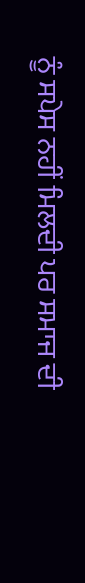ਨੂੰ ਸਪੇਸ ਨਹੀਂ ਮਿਲਦੀ ਪਰ ਸਮਾਜ ਦੀ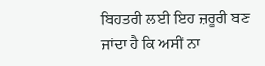ਬਿਹਤਰੀ ਲਈ ਇਹ ਜ਼ਰੂਰੀ ਬਣ ਜਾਂਦਾ ਹੈ ਕਿ ਅਸੀਂ ਨਾ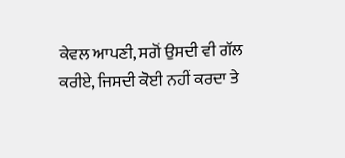ਕੇਵਲ ਆਪਣੀ, ਸਗੋਂ ਉਸਦੀ ਵੀ ਗੱਲ ਕਰੀਏ, ਜਿਸਦੀ ਕੋਈ ਨਹੀਂ ਕਰਦਾ ਤੇ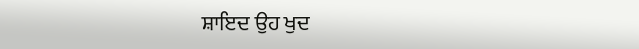ਸ਼ਾਇਦ ਉਹ ਖੁਦ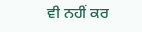ਵੀ ਨਹੀਂ ਕਰ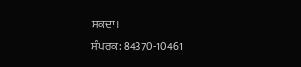ਸਕਦਾ।
ਸੰਪਰਕ: 84370-10461